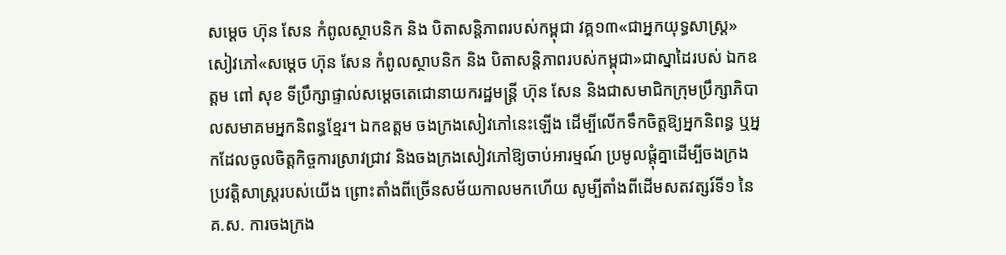សម្ដេច ហ៊ុន សែន កំពូលស្ថាបនិក និង បិតាសន្តិភាពរបស់កម្ពុជា វគ្គ១៣«ជាអ្នកយុទ្ធសាស្រ្ត»
សៀវភៅ«សម្ដេច ហ៊ុន សែន កំពូលស្ថាបនិក និង បិតាសន្តិភាពរបស់កម្ពុជា»ជាស្នាដៃរបស់ ឯកឧត្តម ពៅ សុខ ទីប្រឹក្សាផ្ទាល់សម្តេចតេជោនាយករដ្ឋមន្រ្តី ហ៊ុន សែន និងជាសមាជិកក្រុមប្រឹក្សាភិបាលសមាគមអ្នកនិពន្ធខ្មែរ។ ឯកឧត្តម ចងក្រងសៀវភៅនេះឡើង ដើម្បីលើកទឹកចិត្តឱ្យអ្នកនិពន្ធ ឬអ្នកដែលចូលចិត្តកិច្ចការស្រាវជ្រាវ និងចងក្រងសៀវភៅឱ្យចាប់អារម្មណ៍ ប្រមូលផ្តុំគ្នាដើម្បីចងក្រងប្រវត្តិសាស្រ្តរបស់យើង ព្រោះតាំងពីច្រើនសម័យកាលមកហើយ សូម្បីតាំងពីដើមសតវត្សរ៍ទី១ នៃគ.ស. ការចងក្រង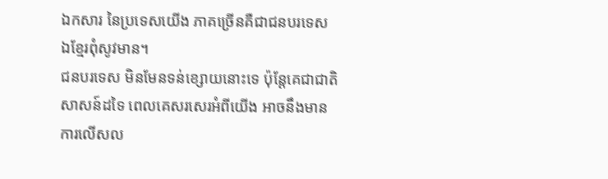ឯកសារ នៃប្រទេសយើង ភាគច្រើនគឺជាជនបរទេស ឯខ្មែរពុំសូវមាន។
ជនបរទេស មិនមែនទន់ខ្សោយនោះទេ ប៉ុន្តែគេជាជាតិសាសន៍ដទៃ ពេលគេសរសេរអំពីយើង អាចនឹងមានការលើសល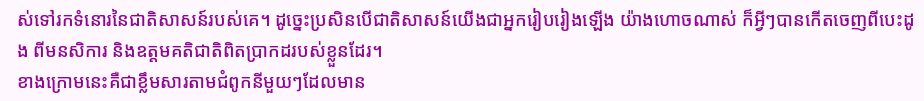ស់ទៅរកទំនោរនៃជាតិសាសន៍របស់គេ។ ដូច្នេះប្រសិនបើជាតិសាសន៍យើងជាអ្នករៀបរៀងឡើង យ៉ាងហោចណាស់ ក៏អ្វីៗបានកើតចេញពីបេះដូង ពីមនសិការ និងឧត្តមគតិជាតិពិតប្រាកដរបស់ខ្លួនដែរ។
ខាងក្រោមនេះគឺជាខ្លឹមសារតាមជំពូកនីមួយៗដែលមាន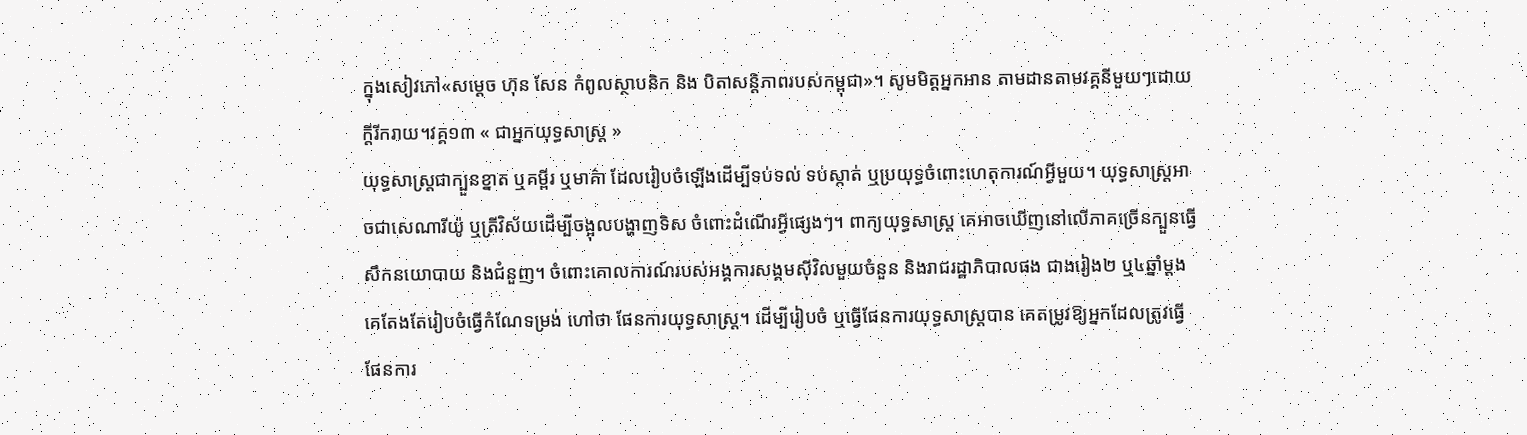ក្នុងសៀវភៅ«សម្ដេច ហ៊ុន សែន កំពូលស្ថាបនិក និង បិតាសន្តិភាពរបស់កម្ពុជា»។ សូមមិត្តអ្នកអាន តាមដានតាមវគ្គនីមួយៗដោយក្ដីរីករាយ។វគ្គ១៣ « ជាអ្នកយុទ្ធសាស្រ្ត »
យុទ្ធសាស្រ្តជាក្បួនខ្នាត ឬគម្ពីរ ឬមាគ៌ា ដែលរៀបចំឡើងដើម្បីទប់ទល់ ទប់ស្កាត់ ឬប្រយុទ្ធចំពោះហេតុការណ៍អ្វីមួយ។ យុទ្ធសាស្រ្តអាចជាសេណារីយ៉ូ ឬត្រីវិស័យដើម្បីចង្អុលបង្ហាញទិស ចំពោះដំណើរអ្វីផ្សេងៗ។ ពាក្យយុទ្ធសាស្រ្ត គេអាចឃើញនៅលើភាគច្រើនក្បួនធ្វើសឹកនយោបាយ និងជំនួញ។ ចំពោះគោលការណ៍របស់អង្គការសង្គមស៊ីវិលមួយចំនួន និងរាជរដ្ឋាភិបាលផង ជាងរៀង២ ឬ៤ឆ្នាំម្តង គេតែងតែរៀបចំធ្វើកំណែទម្រង់ ហៅថា ផែនការយុទ្ធសាស្រ្ត។ ដើម្បីរៀបចំ ឬធ្វើផែនការយុទ្ធសាស្រ្តបាន គេតម្រូវឱ្យអ្នកដែលត្រូវធ្វើផែនការ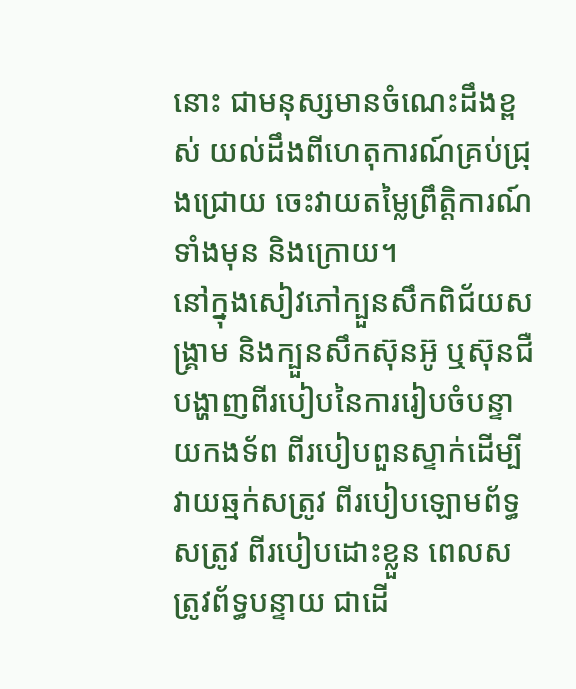នោះ ជាមនុស្សមានចំណេះដឹងខ្ពស់ យល់ដឹងពីហេតុការណ៍គ្រប់ជ្រុងជ្រោយ ចេះវាយតម្លៃព្រឹត្តិការណ៍ទាំងមុន និងក្រោយ។
នៅក្នុងសៀវភៅក្បួនសឹកពិជ័យសង្រ្គាម និងក្បួនសឹកស៊ុនអ៊ូ ឬស៊ុនជឺ បង្ហាញពីរបៀបនៃការរៀបចំបន្ទាយកងទ័ព ពីរបៀបពួនស្ទាក់ដើម្បីវាយឆ្មក់សត្រូវ ពីរបៀបឡោមព័ទ្ធសត្រូវ ពីរបៀបដោះខ្លួន ពេលសត្រូវព័ទ្ធបន្ទាយ ជាដើ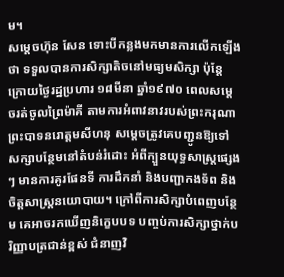ម។
សម្តេចហ៊ុន សែន ទោះបីកន្លងមកមានការលើកឡើងថា ទទួលបានការសិក្សាតិចនៅមធ្យមសិក្សា ប៉ុន្តែក្រោយថ្ងៃរដ្ឋប្រហារ ១៨មីនា ឆ្នាំ១៩៧០ ពេលសម្តេចរត់ចូលព្រៃម៉ាគី តាមការអំពាវនាវរបស់ព្រះករុណាព្រះបាទនរោត្តមសីហនុ សម្តេចត្រូវគេបញ្ជូនឱ្យទៅសក្សាបន្ថែមនៅតំបន់រំដោះ អំពីក្បួនយុទ្ធសាស្រ្តផ្សេងៗ មានការគូរផែនទី ការដឹកនាំ និងបញ្ជាកងទ័ព និងចិត្តសាស្រ្តនយោបាយ។ ក្រៅពីការសិក្សាបំពេញបន្ថែម គេអាចរកឃើញនិក្ខេបបទ បញ្ចប់ការសិក្សាថ្នាក់បរិញ្ញាបត្រជាន់ខ្ពស់ ជំនាញវិ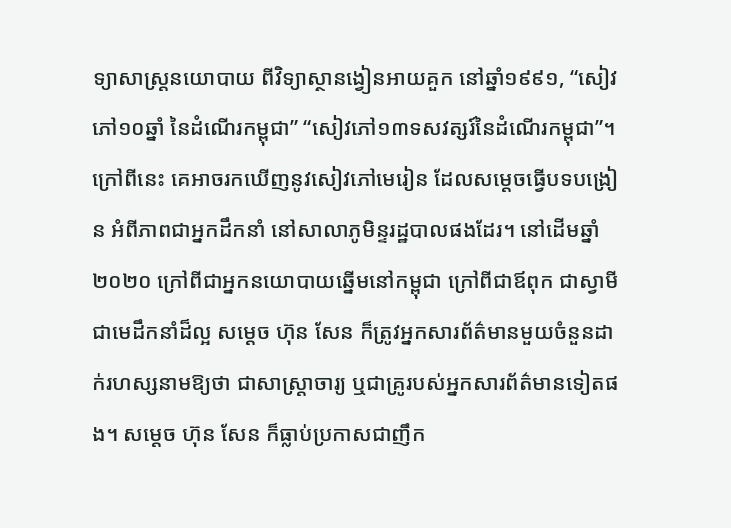ទ្យាសាស្រ្តនយោបាយ ពីវិទ្យាស្ថានង្វៀនអាយគួក នៅឆ្នាំ១៩៩១, “សៀវភៅ១០ឆ្នាំ នៃដំណើរកម្ពុជា” “សៀវភៅ១៣ទសវត្សរ៍នៃដំណើរកម្ពុជា”។ ក្រៅពីនេះ គេអាចរកឃើញនូវសៀវភៅមេរៀន ដែលសម្តេចធ្វើបទបង្រៀន អំពីភាពជាអ្នកដឹកនាំ នៅសាលាភូមិន្ទរដ្ឋបាលផងដែរ។ នៅដើមឆ្នាំ២០២០ ក្រៅពីជាអ្នកនយោបាយឆ្នើមនៅកម្ពុជា ក្រៅពីជាឪពុក ជាស្វាមី ជាមេដឹកនាំដ៏ល្អ សម្តេច ហ៊ុន សែន ក៏ត្រូវអ្នកសារព័ត៌មានមួយចំនួនដាក់រហស្សនាមឱ្យថា ជាសាស្រ្តាចារ្យ ឬជាគ្រូរបស់អ្នកសារព័ត៌មានទៀតផង។ សម្តេច ហ៊ុន សែន ក៏ធ្លាប់ប្រកាសជាញឹក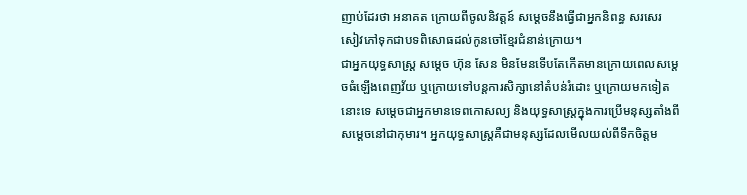ញាប់ដែរថា អនាគត ក្រោយពីចូលនិវត្តន៍ សម្តេចនឹងធ្វើជាអ្នកនិពន្ធ សរសេរសៀវភៅទុកជាបទពិសោធដល់កូនចៅខ្មែរជំនាន់ក្រោយ។
ជាអ្នកយុទ្ធសាស្រ្ត សម្តេច ហ៊ុន សែន មិនមែនទើបតែកើតមានក្រោយពេលសម្តេចធំឡើងពេញវ័យ ឬក្រោយទៅបន្តការសិក្សានៅតំបន់រំដោះ ឬក្រោយមកទៀតនោះទេ សម្តេចជាអ្នកមានទេពកោសល្យ និងយុទ្ធសាស្រ្តក្នុងការប្រើមនុស្សតាំងពីសម្តេចនៅជាកុមារ។ អ្នកយុទ្ធសាស្រ្តគឺជាមនុស្សដែលមើលយល់ពីទឹកចិត្តម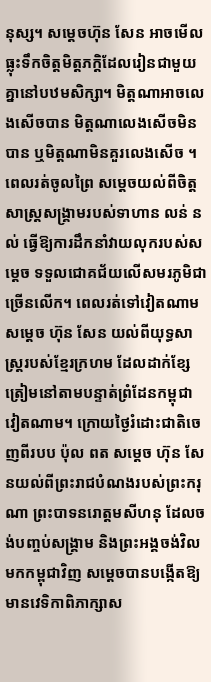នុស្ស។ សម្តេចហ៊ុន សែន អាចមើលធ្លុះទឹកចិត្តមិត្តភក្តិដែលរៀនជាមួយគ្នានៅបឋមសិក្សា។ មិត្តណាអាចលេងសើចបាន មិត្តណាលេងសើចមិនបាន ឬមិត្តណាមិនគួរលេងសើច ។ ពេលរត់ចូលព្រៃ សម្តេចយល់ពីចិត្តសាស្រ្តសង្រ្គាមរបស់ទាហាន លន់ នល់ ធ្វើឱ្យការដឹកនាំវាយលុករបស់សម្តេច ទទួលជោគជ័យលើសមរភូមិជាច្រើនលើក។ ពេលរត់ទៅវៀតណាម សម្តេច ហ៊ុន សែន យល់ពីយុទ្ធសាស្រ្តរបស់ខ្មែរក្រហម ដែលដាក់ខ្សែត្រៀមនៅតាមបន្ទាត់ព្រំដែនកម្ពុជា វៀតណាម។ ក្រោយថ្ងៃរំដោះជាតិចេញពីរបប ប៉ុល ពត សម្តេច ហ៊ុន សែនយល់ពីព្រះរាជបំណងរបស់ព្រះករុណា ព្រះបាទនរោត្តមសីហនុ ដែលចង់បញ្ចប់សង្រ្គាម និងព្រះអង្គចង់វិលមកកម្ពុជាវិញ សម្តេចបានបង្កើតឱ្យមានវេទិកាពិភាក្សាស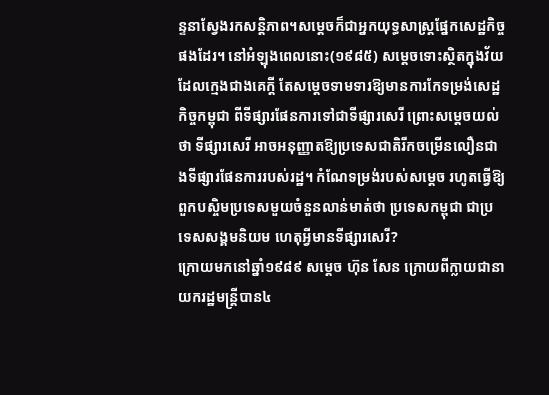ន្ទនាស្វែងរកសន្តិភាព។សម្តេចក៏ជាអ្នកយុទ្ធសាស្ត្រផ្នែកសេដ្ឋកិច្ចផងដែរ។ នៅអំឡុងពេលនោះ(១៩៨៥) សម្តេចទោះស្ថិតក្នុងវ័យដែលក្មេងជាងគេក្តី តែសម្តេចទាមទារឱ្យមានការកែទម្រង់សេដ្ឋកិច្ចកម្ពុជា ពីទីផ្សារផែនការទៅជាទីផ្សារសេរី ព្រោះសម្តេចយល់ថា ទីផ្សារសេរី អាចអនុញ្ញាតឱ្យប្រទេសជាតិរីកចម្រើនលឿនជាងទីផ្សារផែនការរបស់រដ្ឋ។ កំណែទម្រង់របស់សម្តេច រហូតធ្វើឱ្យពួកបស្ចិមប្រទេសមួយចំនួនលាន់មាត់ថា ប្រទេសកម្ពុជា ជាប្រទេសសង្គមនិយម ហេតុអ្វីមានទីផ្សារសេរី?
ក្រោយមកនៅឆ្នាំ១៩៨៩ សម្តេច ហ៊ុន សែន ក្រោយពីក្លាយជានាយករដ្ឋមន្រ្តីបាន៤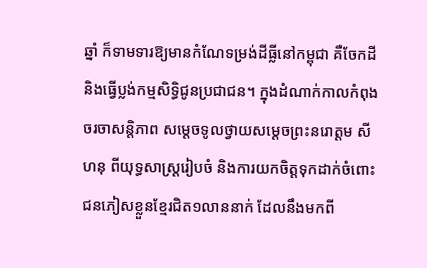ឆ្នាំ ក៏ទាមទារឱ្យមានកំណែទម្រង់ដីធ្លីនៅកម្ពុជា គឺចែកដី និងធ្វើប្លង់កម្មសិទ្ធិជូនប្រជាជន។ ក្នុងដំណាក់កាលកំពុងចរចាសន្តិភាព សម្តេចទូលថ្វាយសម្តេចព្រះនរោត្តម សីហនុ ពីយុទ្ធសាស្រ្តរៀបចំ និងការយកចិត្តទុកដាក់ចំពោះជនភៀសខ្លួនខ្មែរជិត១លាននាក់ ដែលនឹងមកពី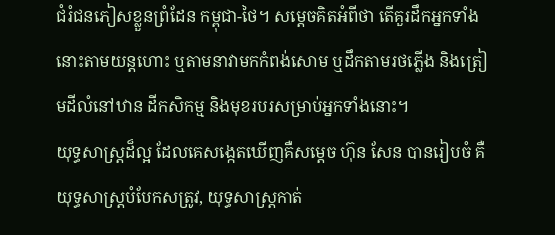ជំរំជនភៀសខ្លួនព្រំដែន កម្ពុជា-ថៃ។ សម្តេចគិតអំពីថា តើគួរដឹកអ្នកទាំងនោះតាមយន្តហោះ ឬតាមនាវាមកកំពង់សោម ឬដឹកតាមរថភ្លើង និងត្រៀមដីលំនៅឋាន ដីកសិកម្ម និងមុខរបរសម្រាប់អ្នកទាំងនោះ។
យុទ្ធសាស្រ្តដ៏ល្អ ដែលគេសង្កេតឃើញគឺសម្តេច ហ៊ុន សែន បានរៀបចំ គឺយុទ្ធសាស្រ្តបំបែកសត្រូវ, យុទ្ធសាស្រ្តកាត់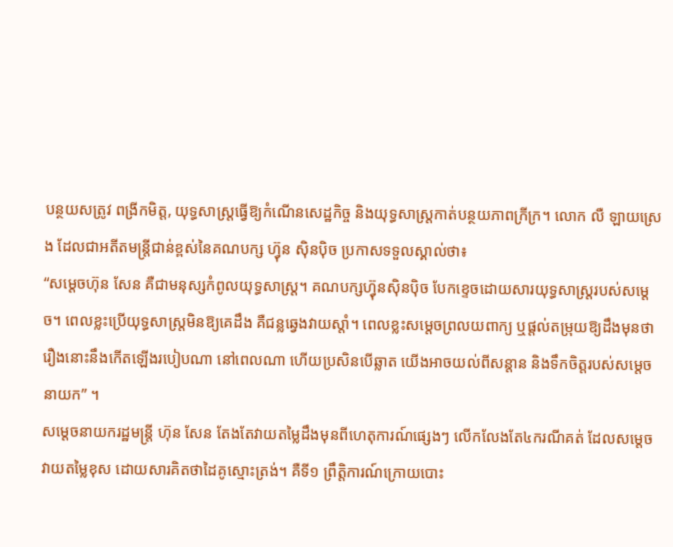បន្ថយសត្រូវ ពង្រីកមិត្ត, យុទ្ធសាស្រ្តធ្វើឱ្យកំណើនសេដ្ឋកិច្ច និងយុទ្ធសាស្រ្តកាត់បន្ថយភាពក្រីក្រ។ លោក លឺ ឡាយស្រេង ដែលជាអតីតមន្រ្តីជាន់ខ្ពស់នៃគណបក្ស ហ៊្វុន ស៊ិនប៉ិច ប្រកាសទទួលស្គាល់ថា៖
“សម្តេចហ៊ុន សែន គឺជាមនុស្សកំពូលយុទ្ធសាស្រ្ត។ គណបក្សហ្វ៊ុនស៊ិនប៉ិច បែកខ្ទេចដោយសារយុទ្ធសាស្រ្តរបស់សម្តេច។ ពេលខ្លះប្រើយុទ្ធសាស្រ្តមិនឱ្យគេដឹង គឺជន្លឆ្វេងវាយស្តាំ។ ពេលខ្លះសម្តេចព្រលយពាក្យ ឬផ្តល់តម្រុយឱ្យដឹងមុនថា រឿងនោះនឹងកើតឡើងរបៀបណា នៅពេលណា ហើយប្រសិនបើឆ្លាត យើងអាចយល់ពីសន្តាន និងទឹកចិត្តរបស់សម្តេចនាយក” ។
សម្តេចនាយករដ្ឋមន្រ្តី ហ៊ុន សែន តែងតែវាយតម្លៃដឹងមុនពីហេតុការណ៍ផ្សេងៗ លើកលែងតែ៤ករណីគត់ ដែលសម្តេចវាយតម្លៃខុស ដោយសារគិតថាដៃគូស្មោះត្រង់។ គឺទី១ ព្រឹត្តិការណ៍ក្រោយបោះ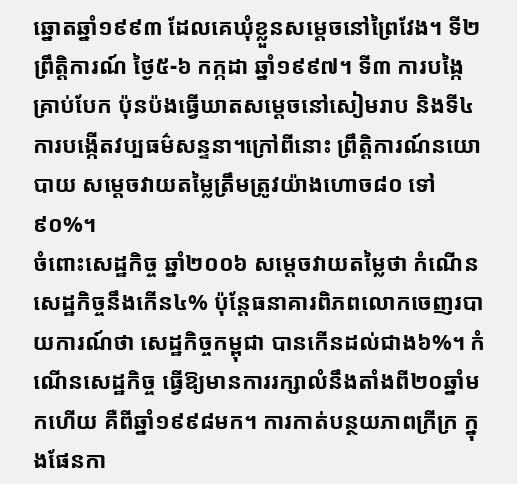ឆ្នោតឆ្នាំ១៩៩៣ ដែលគេឃុំខ្លួនសម្តេចនៅព្រៃវែង។ ទី២ ព្រឹត្តិការណ៍ ថ្ងៃ៥-៦ កក្កដា ឆ្នាំ១៩៩៧។ ទី៣ ការបង្កៃគ្រាប់បែក ប៉ុនប៉ងធ្វើឃាតសម្តេចនៅសៀមរាប និងទី៤ការបង្កើតវប្បធម៌សន្ទនា។ក្រៅពីនោះ ព្រឹត្តិការណ៍នយោបាយ សម្តេចវាយតម្លៃត្រឹមត្រូវយ៉ាងហោច៨០ ទៅ៩០%។
ចំពោះសេដ្ឋកិច្ច ឆ្នាំ២០០៦ សម្តេចវាយតម្លៃថា កំណើនសេដ្ឋកិច្ចនឹងកើន៤% ប៉ុន្តែធនាគារពិភពលោកចេញរបាយការណ៍ថា សេដ្ឋកិច្ចកម្ពុជា បានកើនដល់ជាង៦%។ កំណើនសេដ្ឋកិច្ច ធ្វើឱ្យមានការរក្សាលំនឹងតាំងពី២០ឆ្នាំមកហើយ គឺពីឆ្នាំ១៩៩៨មក។ ការកាត់បន្ថយភាពក្រីក្រ ក្នុងផែនកា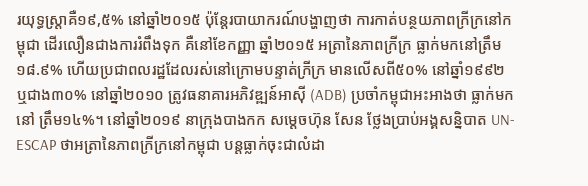រយុទ្ធស្រ្តាគឺ១៩,៥% នៅឆ្នាំ២០១៥ ប៉ុន្តែរបាយាករណ៍បង្ហាញថា ការកាត់បន្ថយភាពក្រីក្រនៅកម្ពុជា ដើរលឿនជាងការរំពឹងទុក គឺនៅខែកញ្ញា ឆ្នាំ២០១៥ អត្រានៃភាពក្រីក្រ ធ្លាក់មកនៅត្រឹម១៨.៩% ហើយប្រជាពលរដ្ឋដែលរស់នៅក្រោមបន្ទាត់ក្រីក្រ មានលើសពី៥០% នៅឆ្នាំ១៩៩២ ឬជាង៣០% នៅឆ្នាំ២០១០ ត្រូវធនាគារអភិវឌ្ឍន៍អាស៊ី (ADB) ប្រចាំកម្ពុជាអះអាងថា ធ្លាក់មកនៅ ត្រឹម១៤%។ នៅឆ្នាំ២០១៩ នាក្រុងបាងកក សម្តេចហ៊ុន សែន ថ្លែងប្រាប់អង្គសន្និបាត UN-ESCAP ថាអត្រានៃភាពក្រីក្រនៅកម្ពុជា បន្តធ្លាក់ចុះជាលំដា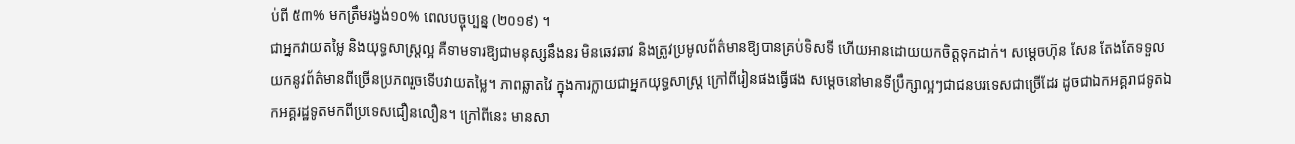ប់ពី ៥៣% មកត្រឹមរង្វង់១០% ពេលបច្ចុប្បន្ន (២០១៩) ។
ជាអ្នកវាយតម្លៃ និងយុទ្ធសាស្រ្តល្អ គឺទាមទារឱ្យជាមនុស្សនឹងនរ មិនឆេវឆាវ និងត្រូវប្រមូលព័ត៌មានឱ្យបានគ្រប់ទិសទី ហើយអានដោយយកចិត្តទុកដាក់។ សម្តេចហ៊ុន សែន តែងតែទទួលយកនូវព័ត៌មានពីច្រើនប្រភពរួចទើបវាយតម្លៃ។ ភាពឆ្លាតវៃ ក្នុងការក្លាយជាអ្នកយុទ្ធសាស្រ្ត ក្រៅពីរៀនផងធ្វើផង សម្តេចនៅមានទីប្រឹក្សាល្អៗជាជនបរទេសជាច្រើដែរ ដូចជាឯកអគ្គរាជទូតឯកអគ្គរដ្ឋទូតមកពីប្រទេសជឿនលឿន។ ក្រៅពីនេះ មានសា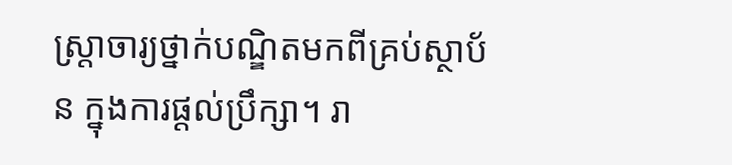ស្រ្តាចារ្យថ្នាក់បណ្ឌិតមកពីគ្រប់ស្ថាប័ន ក្នុងការផ្តល់ប្រឹក្សា។ រា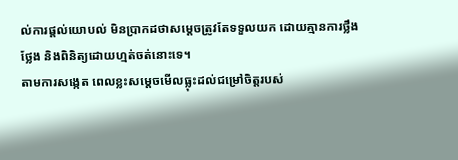ល់ការផ្តល់យោបល់ មិនប្រាកដថាសម្តេចត្រូវតែទទួលយក ដោយគ្មានការថ្លឹងថ្លែង និងពិនិត្យដោយហ្មត់ចត់នោះទេ។
តាមការសង្កេត ពេលខ្លះសម្តេចមើលធ្លុះដល់ជម្រៅចិត្តរបស់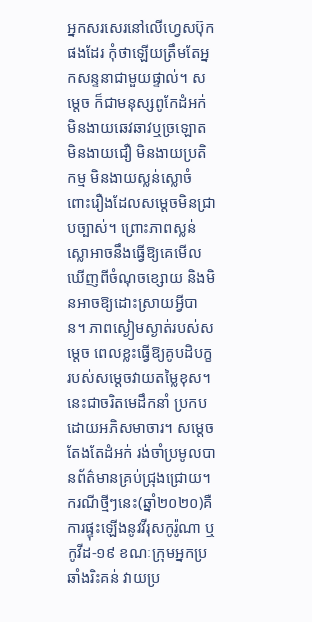អ្នកសរសេរនៅលើហ្វេសប៊ុកផងដែរ កុំថាឡើយត្រឹមតែអ្នកសន្ទនាជាមួយផ្ទាល់។ សម្តេច ក៏ជាមនុស្សពូកែដំអក់ មិនងាយឆេវឆាវឬច្រឡោត មិនងាយជឿ មិនងាយប្រតិកម្ម មិនងាយស្លន់ស្លោចំពោះរឿងដែលសម្តេចមិនជ្រាបច្បាស់។ ព្រោះភាពស្លន់ស្លោអាចនឹងធ្វើឱ្យគេមើលឃើញពីចំណុចខ្សោយ និងមិនអាចឱ្យដោះស្រាយអ្វីបាន។ ភាពស្ងៀមស្ងាត់របស់សម្តេច ពេលខ្លះធ្វើឱ្យគូបដិបក្ខរបស់សម្តេចវាយតម្លៃខុស។ នេះជាចរិតមេដឹកនាំ ប្រកបដោយអភិសមាចារ។ សម្តេចតែងតែដំអក់ រង់ចាំប្រមូលបានព័ត៌មានគ្រប់ជ្រុងជ្រោយ។ករណីថ្មីៗនេះ(ឆ្នាំ២០២០)គឺការផ្ទុះឡើងនូវវីរុសកូរ៉ូណា ឬកូវីដ-១៩ ខណៈក្រុមអ្នកប្រឆាំងរិះគន់ វាយប្រ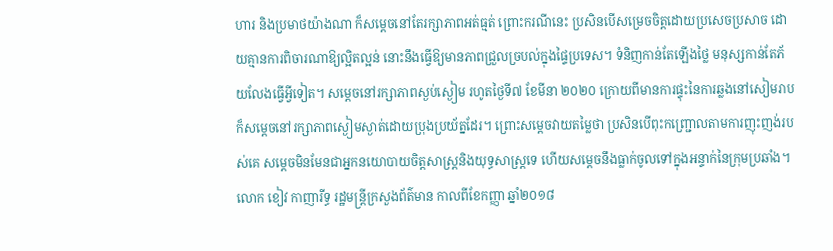ហារ និងប្រមាថយ៉ាងណា ក៏សម្តេចនៅតែរក្សាភាពអត់ធ្មត់ ព្រោះករណីនេះ ប្រសិនបើសម្រេចចិត្តដោយប្រសេចប្រសាច ដោយគ្មានការពិចារណាឱ្យល្អិតល្អន់ នោះនឹងធ្វើឱ្យមានភាពជ្រួលច្របល់ក្នុងផ្ទៃប្រទេស។ ទំនិញកាន់តែឡើងថ្លៃ មនុស្សកាន់តែភ័យលែងធ្វើអ្វីទៀត។ សម្តេចនៅរក្សាភាពស្ងប់ស្ងៀម រហូតថ្ងៃទី៧ ខែមីនា ២០២០ ក្រោយពីមានការផ្ទុះនៃការឆ្លងនៅសៀមរាប ក៏សម្តេចនៅរក្សាភាពស្ងៀមស្ងាត់ដោយប្រុងប្រយ័ត្នដែរ។ ព្រោះសម្តេចវាយតម្លៃថា ប្រសិនបើពុះកញ្រ្ជោលតាមការញុះញង់របស់គេ សម្តេចមិនមែនជាអ្នកនយោបាយចិត្តសាស្រ្តនិងយុទ្ធសាស្រ្តទេ ហើយសម្តេចនឹងធ្លាក់ចូលទៅក្នុងអន្ទាក់នៃក្រុមប្រឆាំង។
លោក ខៀវ កាញារីទ្ធ រដ្ឋមន្រ្តីក្រសួងព័ត៌មាន កាលពីខែកញ្ញា ឆ្នាំ២០១៨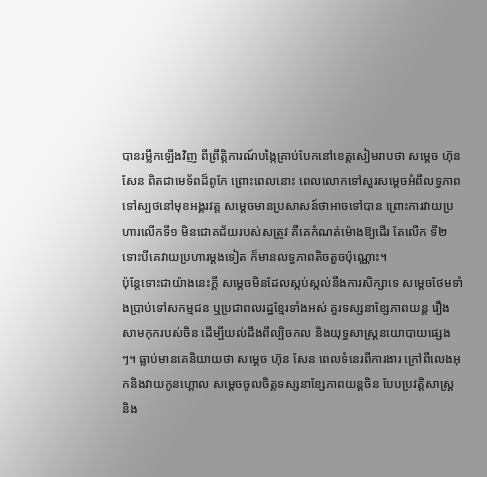បានរម្លឹកឡើងវិញ ពីព្រឹត្តិការណ៍បង្កៃគ្រាប់បែកនៅខេត្តសៀមរាបថា សម្តេច ហ៊ុន សែន ពិតជាមេទ័ពដ៏ពូកែ ព្រោះពេលនោះ ពេលលោកទៅសួរសម្តេចអំពីលទ្ធភាពទៅស្បថនៅមុខអង្គរវត្ត សម្តេចមានប្រសាសន៍ថាអាចទៅបាន ព្រោះការវាយប្រហារលើកទី១ មិនជោគជ័យរបស់សត្រូវ គឺគេកំណត់ម៉ោងឱ្យដើរ តែលើក ទី២ ទោះបីគេវាយប្រហារម្តងទៀត ក៏មានលទ្ធភាពតិចតួចប៉ុណ្ណោះ។
ប៉ុន្តែទោះជាយ៉ាងនេះក្តី សម្តេចមិនដែលស្កប់ស្កល់នឹងការសិក្សាទេ សម្តេចថែមទាំងប្រាប់ទៅសកម្មជន ឬប្រជាពលរដ្ឋខ្មែរទាំងអស់ គួរទស្សនាខ្សែភាពយន្ត រឿងសាមកុករបស់ចិន ដើម្បីយល់ដឹងពីល្បិចកល និងយុទ្ធសាស្រ្តនយោបាយផ្សេងៗ។ ធ្លាប់មានគេនិយាយថា សម្តេច ហ៊ុន សែន ពេលទំនេរពីការងារ ក្រៅពីលេងអុកនិងវាយកូនហ្គោល សម្តេចចូលចិត្តទស្សនាខ្សែភាពយន្តចិន បែបប្រវត្តិសាស្រ្ត និង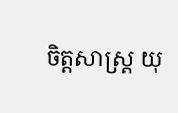ចិត្តសាស្រ្ត យុ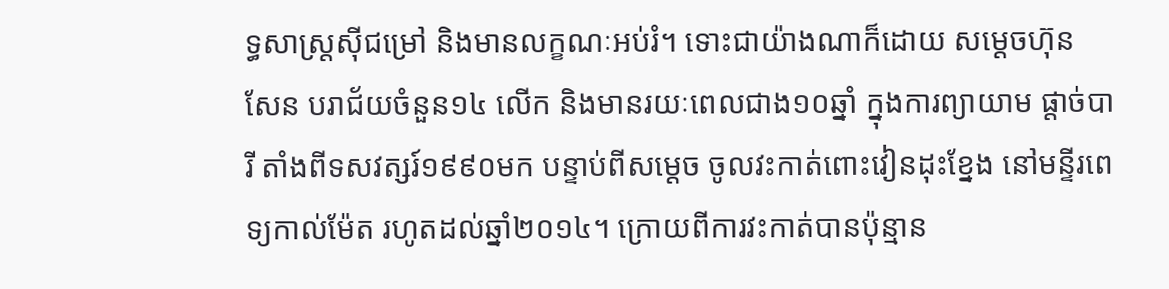ទ្ធសាស្រ្តស៊ីជម្រៅ និងមានលក្ខណៈអប់រំ។ ទោះជាយ៉ាងណាក៏ដោយ សម្តេចហ៊ុន សែន បរាជ័យចំនួន១៤ លើក និងមានរយៈពេលជាង១០ឆ្នាំ ក្នុងការព្យាយាម ផ្តាច់បារី តាំងពីទសវត្សរ៍១៩៩០មក បន្ទាប់ពីសម្តេច ចូលវះកាត់ពោះវៀនដុះខ្នែង នៅមន្ទីរពេទ្យកាល់ម៉ែត រហូតដល់ឆ្នាំ២០១៤។ ក្រោយពីការវះកាត់បានប៉ុន្មាន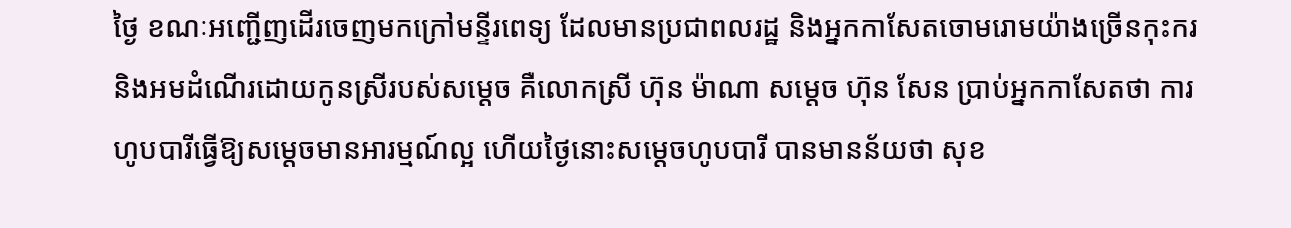ថ្ងៃ ខណៈអញ្ជើញដើរចេញមកក្រៅមន្ទីរពេទ្យ ដែលមានប្រជាពលរដ្ឋ និងអ្នកកាសែតចោមរោមយ៉ាងច្រើនកុះករ និងអមដំណើរដោយកូនស្រីរបស់សម្តេច គឺលោកស្រី ហ៊ុន ម៉ាណា សម្តេច ហ៊ុន សែន ប្រាប់អ្នកកាសែតថា ការហូបបារីធ្វើឱ្យសម្តេចមានអារម្មណ៍ល្អ ហើយថ្ងៃនោះសម្តេចហូបបារី បានមានន័យថា សុខ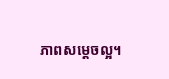ភាពសម្តេចល្អ។